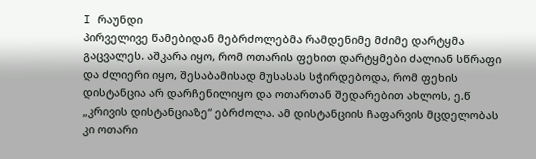I რაუნდი
პირველივე წამებიდან მებრძოლებმა რამდენიმე მძიმე დარტყმა გაცვალეს. აშკარა იყო, რომ ოთარის ფეხით დარტყმები ძალიან სწრაფი და ძლიერი იყო, შესაბამისად მუსასას სჭირდებოდა, რომ ფეხის დისტანცია არ დარჩენილიყო და ოთართან შედარებით ახლოს, ე.წ „კრივის დისტანციაზე“ ებრძოლა. ამ დისტანციის ჩაფარვის მცდელობას კი ოთარი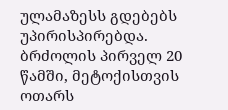ულამაზესს გდებებს უპირისპირებდა. ბრძოლის პირველ 20 წამში, მეტოქისთვის ოთარს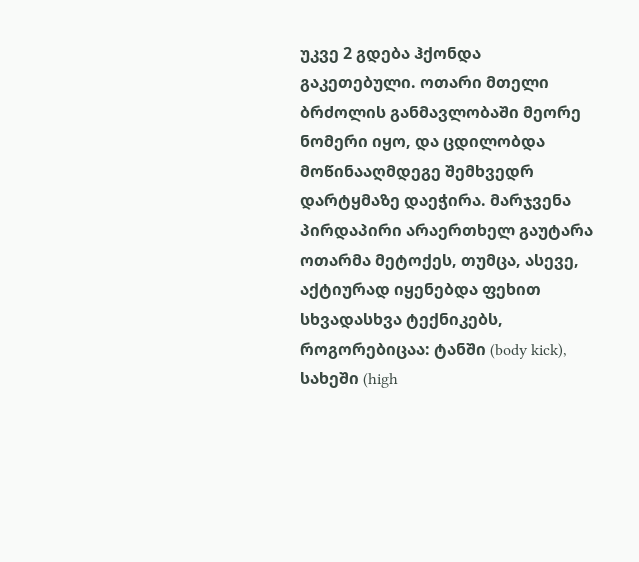უკვე 2 გდება ჰქონდა გაკეთებული. ოთარი მთელი ბრძოლის განმავლობაში მეორე ნომერი იყო, და ცდილობდა მოწინააღმდეგე შემხვედრ დარტყმაზე დაეჭირა. მარჯვენა პირდაპირი არაერთხელ გაუტარა ოთარმა მეტოქეს, თუმცა, ასევე, აქტიურად იყენებდა ფეხით სხვადასხვა ტექნიკებს, როგორებიცაა: ტანში (body kick), სახეში (high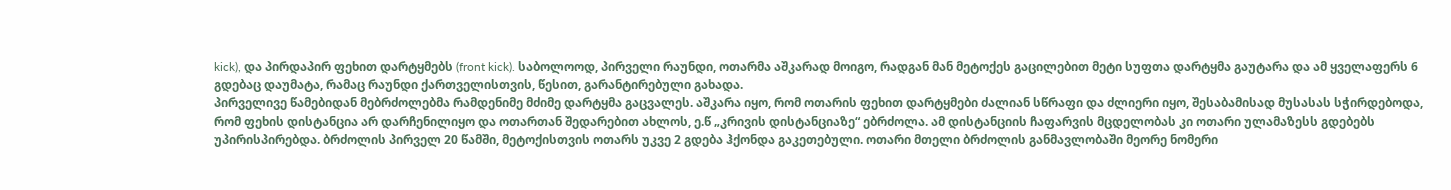kick), და პირდაპირ ფეხით დარტყმებს (front kick). საბოლოოდ, პირველი რაუნდი, ოთარმა აშკარად მოიგო, რადგან მან მეტოქეს გაცილებით მეტი სუფთა დარტყმა გაუტარა და ამ ყველაფერს 6 გდებაც დაუმატა, რამაც რაუნდი ქართველისთვის, წესით, გარანტირებული გახადა.
პირველივე წამებიდან მებრძოლებმა რამდენიმე მძიმე დარტყმა გაცვალეს. აშკარა იყო, რომ ოთარის ფეხით დარტყმები ძალიან სწრაფი და ძლიერი იყო, შესაბამისად მუსასას სჭირდებოდა, რომ ფეხის დისტანცია არ დარჩენილიყო და ოთართან შედარებით ახლოს, ე.წ „კრივის დისტანციაზე“ ებრძოლა. ამ დისტანციის ჩაფარვის მცდელობას კი ოთარი ულამაზესს გდებებს უპირისპირებდა. ბრძოლის პირველ 20 წამში, მეტოქისთვის ოთარს უკვე 2 გდება ჰქონდა გაკეთებული. ოთარი მთელი ბრძოლის განმავლობაში მეორე ნომერი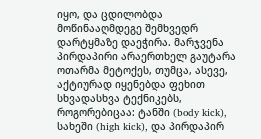იყო, და ცდილობდა მოწინააღმდეგე შემხვედრ დარტყმაზე დაეჭირა. მარჯვენა პირდაპირი არაერთხელ გაუტარა ოთარმა მეტოქეს, თუმცა, ასევე, აქტიურად იყენებდა ფეხით სხვადასხვა ტექნიკებს, როგორებიცაა: ტანში (body kick), სახეში (high kick), და პირდაპირ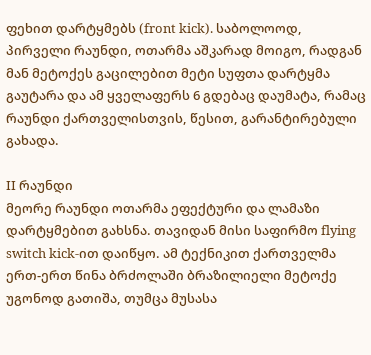ფეხით დარტყმებს (front kick). საბოლოოდ, პირველი რაუნდი, ოთარმა აშკარად მოიგო, რადგან მან მეტოქეს გაცილებით მეტი სუფთა დარტყმა გაუტარა და ამ ყველაფერს 6 გდებაც დაუმატა, რამაც რაუნდი ქართველისთვის, წესით, გარანტირებული გახადა.

II რაუნდი
მეორე რაუნდი ოთარმა ეფექტური და ლამაზი დარტყმებით გახსნა. თავიდან მისი საფირმო flying switch kick-ით დაიწყო. ამ ტექნიკით ქართველმა ერთ-ერთ წინა ბრძოლაში ბრაზილიელი მეტოქე უგონოდ გათიშა, თუმცა მუსასა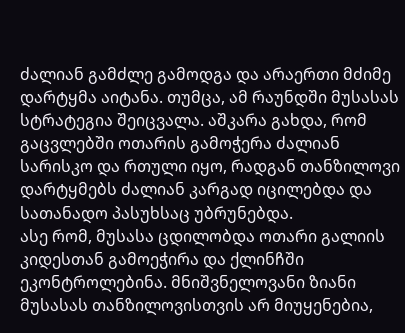ძალიან გამძლე გამოდგა და არაერთი მძიმე დარტყმა აიტანა. თუმცა, ამ რაუნდში მუსასას სტრატეგია შეიცვალა. აშკარა გახდა, რომ გაცვლებში ოთარის გამოჭერა ძალიან სარისკო და რთული იყო, რადგან თანზილოვი დარტყმებს ძალიან კარგად იცილებდა და სათანადო პასუხსაც უბრუნებდა.
ასე რომ, მუსასა ცდილობდა ოთარი გალიის კიდესთან გამოეჭირა და ქლინჩში ეკონტროლებინა. მნიშვნელოვანი ზიანი მუსასას თანზილოვისთვის არ მიუყენებია,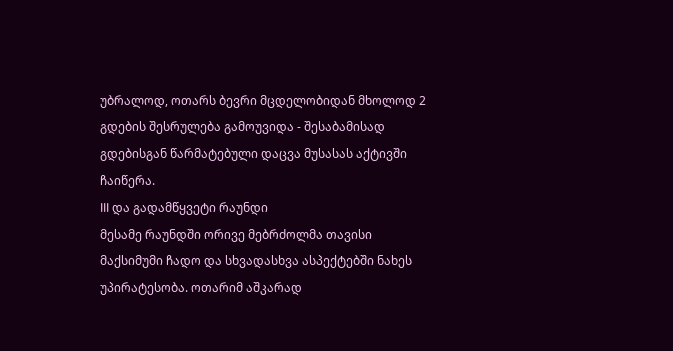უბრალოდ, ოთარს ბევრი მცდელობიდან მხოლოდ 2 გდების შესრულება გამოუვიდა - შესაბამისად გდებისგან წარმატებული დაცვა მუსასას აქტივში ჩაიწერა.
III და გადამწყვეტი რაუნდი
მესამე რაუნდში ორივე მებრძოლმა თავისი მაქსიმუმი ჩადო და სხვადასხვა ასპექტებში ნახეს უპირატესობა. ოთარიმ აშკარად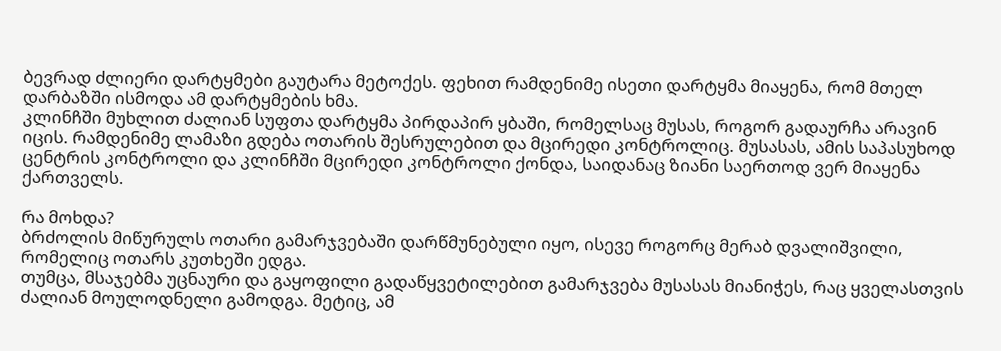ბევრად ძლიერი დარტყმები გაუტარა მეტოქეს. ფეხით რამდენიმე ისეთი დარტყმა მიაყენა, რომ მთელ დარბაზში ისმოდა ამ დარტყმების ხმა.
კლინჩში მუხლით ძალიან სუფთა დარტყმა პირდაპირ ყბაში, რომელსაც მუსას, როგორ გადაურჩა არავინ იცის. რამდენიმე ლამაზი გდება ოთარის შესრულებით და მცირედი კონტროლიც. მუსასას, ამის საპასუხოდ ცენტრის კონტროლი და კლინჩში მცირედი კონტროლი ქონდა, საიდანაც ზიანი საერთოდ ვერ მიაყენა ქართველს.

რა მოხდა?
ბრძოლის მიწურულს ოთარი გამარჯვებაში დარწმუნებული იყო, ისევე როგორც მერაბ დვალიშვილი, რომელიც ოთარს კუთხეში ედგა.
თუმცა, მსაჯებმა უცნაური და გაყოფილი გადაწყვეტილებით გამარჯვება მუსასას მიანიჭეს, რაც ყველასთვის ძალიან მოულოდნელი გამოდგა. მეტიც, ამ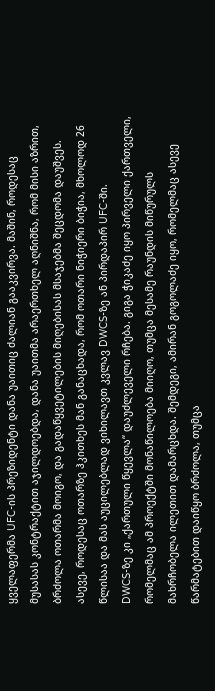ყველაფერმა UFC-ის პრეზიდენტი დანა უაითიც ძალიან გააკვირვა. მაშინ, როდესაც მუსასას კონტრაქტით აჯილდოებდა, დანა უაითმა არაერთხელ აღნიშნა, რომ მისი აზრით, ბრძოლა ოთარმა მოიგო, და გადაწყვეტილების მიღებისას მსაჯებმა შეცდომა დაუშვეს. ასევე, როდესაც ოთარზე ჰკითხეს მან განაცხადა, რომ ოთარი ნიჭიერი ბიჭია, მხოლოდ 26 წლისაა და მას აუცილებლად ვიხილავთ კვლავ DWCS-ზე ან პირდაპირ UFC-ში.
DWCS-ზე კი „ქართული წყევლა“ დაუძლეველი რჩება. გიგა ჭიკაძე იყო პირველი ქართველი, რომელმაც ამ პროექტში მონაწილოება მიიღო, თუმცა მესამე რაუნდის მიწურულს მახრჩობელა ილეთით დამარცხდა. შემდეგი, ამირან გოგოლაძე იყო, რომელმაც ასევე წარმატებით დაიწყო ბრძოლა, თუმცა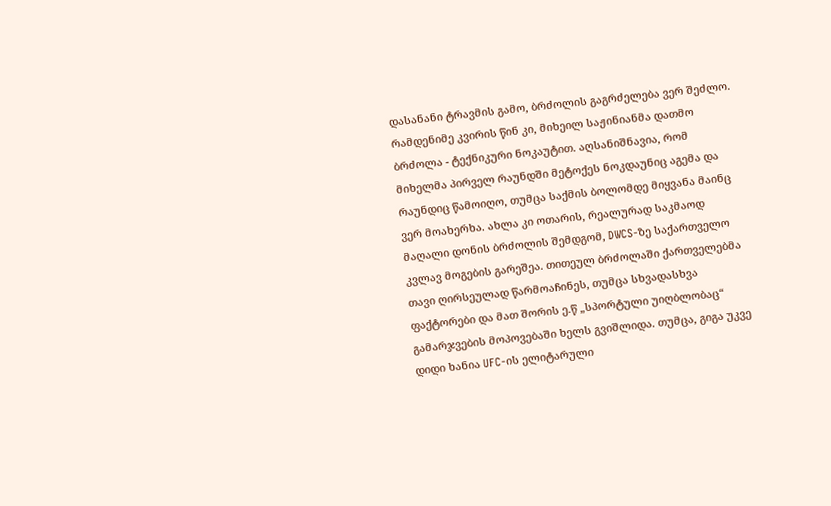დასანანი ტრავმის გამო, ბრძოლის გაგრძელება ვერ შეძლო. რამდენიმე კვირის წინ კი, მიხეილ საჟინიანმა დათმო ბრძოლა - ტექნიკური ნოკაუტით. აღსანიშნავია, რომ მიხელმა პირველ რაუნდში მეტოქეს ნოკდაუნიც აგემა და რაუნდიც წამოიღო, თუმცა საქმის ბოლომდე მიყვანა მაინც ვერ მოახერხა. ახლა კი ოთარის, რეალურად საკმაოდ მაღალი დონის ბრძოლის შემდგომ, DWCS-ზე საქართველო კვლავ მოგების გარეშეა. თითეულ ბრძოლაში ქართველებმა თავი ღირსეულად წარმოაჩინეს, თუმცა სხვადასხვა ფაქტორები და მათ შორის ე.წ „სპორტული უიღბლობაც“ გამარჯვების მოპოვებაში ხელს გვიშლიდა. თუმცა, გიგა უკვე დიდი ხანია UFC-ის ელიტარული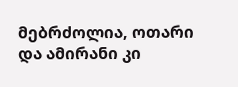მებრძოლია, ოთარი და ამირანი კი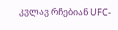კვლავ რჩებიან UFC-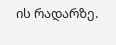ის რადარზე.